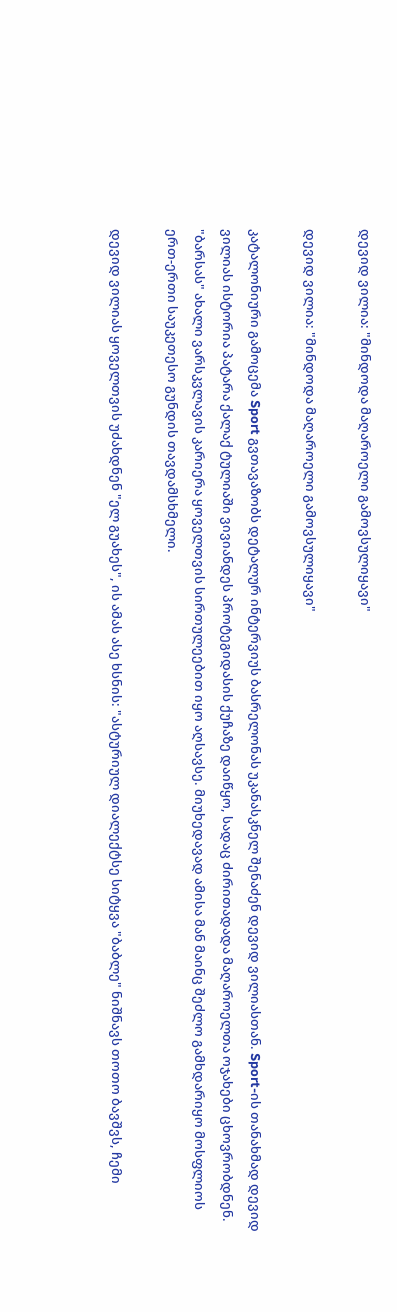დევიდ ვილია: "მინდოდა მაღაროელი გამოვსულიყავი"

დევიდ ვილია: "მინდოდა მაღაროელი გამოვსულიყავი"

კატალონიური გამოცემა Sport გვთავაზობს დეტალურ ინტერვიუს ბასრელონას უკანასკნელ შენაძენ დევიდ ვილიასთან. Sport-ის თანახმად დევიდ ვილიას ისტორია პატარა ქალაქ ტულიაში ვივიანდეს პროტეგიდასის ქუჩაზე დაიწყო, სადაც ძირითადადა მაღაროელთა ოჯახები ცხოვრობდნენ. "ბარსას" ახალი ვარსკვლავის კარიერა ყოველთვის სირთულეებით იყო აღსავსე. მიუხედავად ამისა მან მაინც შეძლო გამხდარიყო მოსფლიოს ერთ-ერთი საუკეთესო გუნდის თავდამსხმელი.

დევიდ ვილიას ყოველთვის უძახდნენ "ელ გუახეს", ის ამას ასე ხსნის: "ასტურიულ დიალექტსე სიტყვა "ბაბლე" ნიშნავს თოთო ბავშვს, ჩემი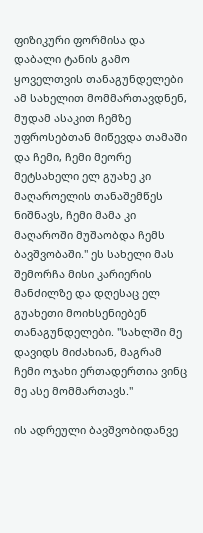ფიზიკური ფორმისა და დაბალი ტანის გამო ყოველთვის თანაგუნდელები ამ სახელით მომმართავდნენ, მუდამ ასაკით ჩემზე უფროსებთან მიწევდა თამაში და ჩემი, ჩემი მეორე მეტსახელი ელ გუახე კი მაღაროელის თანაშემწეს ნიშნავს, ჩემი მამა კი მაღაროში მუშაობდა ჩემს ბავშვობაში." ეს სახელი მას შემორჩა მისი კარიერის მანძილზე და დღესაც ელ გუახეთი მოიხსენიებენ თანაგუნდელები. "სახლში მე დავიდს მიძახიან, მაგრამ ჩემი ოჯახი ერთადერთია ვინც მე ასე მომმართავს."

ის ადრეული ბავშვობიდანვე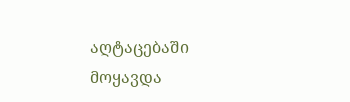აღტაცებაში მოყავდა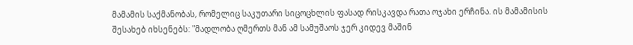მამამის საქმანობას, რომელიც საკუთარი სიცოცხლის ფასად რისკავდა რათა ოჯახი ერჩინა. ის მამამისის შესახებ იხსენებს: "მადლობა ღმერთს მან ამ სამუშაოს ჯერ კიდევ მაშინ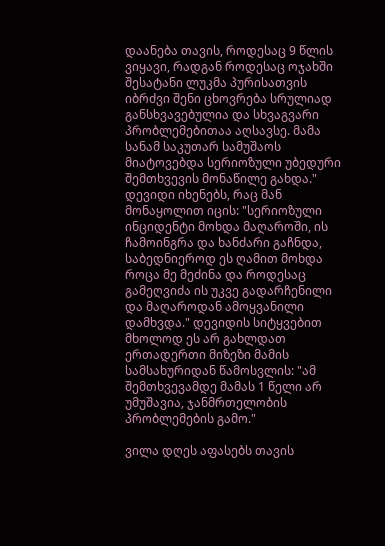დაანება თავის, როდესაც 9 წლის ვიყავი, რადგან როდესაც ოჯახში შესატანი ლუკმა პურისათვის იბრძვი შენი ცხოვრება სრულიად განსხვავებულია და სხვაგვარი პრობლემებითაა აღსავსე. მამა სანამ საკუთარ სამუშაოს მიატოვებდა სერიოზული უბედური შემთხვევის მონაწილე გახდა." დევიდი იხენებს, რაც მან მონაყოლით იცის: "სერიოზული ინციდენტი მოხდა მაღაროში, ის ჩამოინგრა და ხანძარი გაჩნდა, საბედნიეროდ ეს ღამით მოხდა როცა მე მეძინა და როდესაც გამეღვიძა ის უკვე გადარჩენილი და მაღაროდან ამოყვანილი დამხვდა." დევიდის სიტყვებით მხოლოდ ეს არ გახლდათ ერთადერთი მიზეზი მამის სამსახურიდან წამოსვლის: "ამ შემთხვევამდე მამას 1 წელი არ უმუშავია, ჯანმრთელობის პრობლემების გამო."

ვილა დღეს აფასებს თავის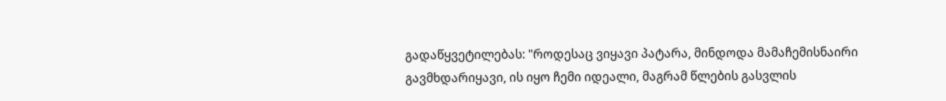გადაწყვეტილებას: "როდესაც ვიყავი პატარა, მინდოდა მამაჩემისნაირი გავმხდარიყავი, ის იყო ჩემი იდეალი, მაგრამ წლების გასვლის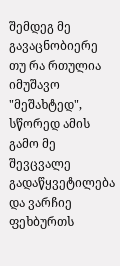შემდეგ მე გავაცნობიერე თუ რა რთულია იმუშავო "მეშახტედ", სწორედ ამის გამო მე შევცვალე გადაწყვეტილება და ვარჩიე ფეხბურთს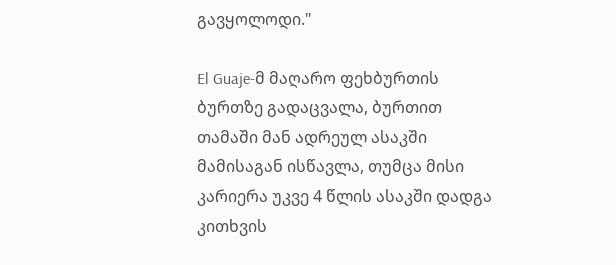გავყოლოდი."

El Guaje-მ მაღარო ფეხბურთის ბურთზე გადაცვალა, ბურთით თამაში მან ადრეულ ასაკში მამისაგან ისწავლა, თუმცა მისი კარიერა უკვე 4 წლის ასაკში დადგა კითხვის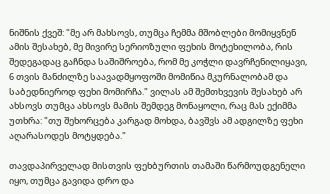ნიშნის ქვეშ: "მე არ მახსოვს, თუმცა ჩემმა მშობლები მომიყვნენ ამის შესახებ, მე მივირე სერიოზული ფეხის მოტეხილობა, რის შედეგადაც გაჩნდა საშიშროება, რომ მე კოჭლი დავრჩენილიყავი, 6 თვის მანძილზე საავადმყოფოში მომიწია მკურნალობამ და საბედნიეროდ ფეხი მომირჩა." ვილას ამ შემთხვევის შესახებ არ ახსოვს თუმცა ახსოვს მამის შემდეგ მონაყოლი, რაც მას ექიმმა უთხრა: "თუ შეხორცება კარგად მოხდა, ბავშვს ამ ადგილზე ფეხი აღარასოდეს მოტყდება."

თავდაპირველად მისთვის ფეხბურთის თამაში წარმოუდგენელი იყო, თუმცა გავიდა დრო და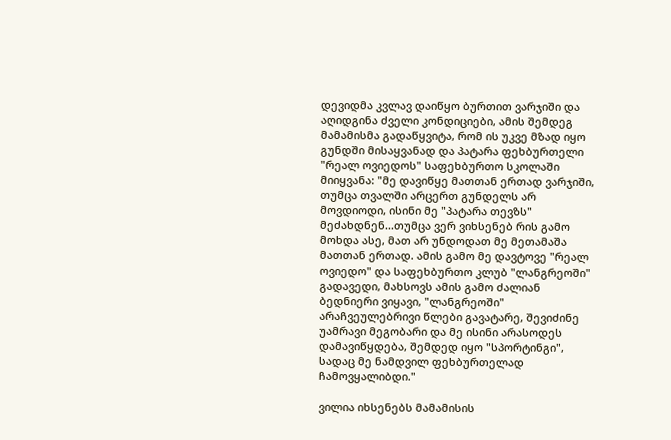დევიდმა კვლავ დაიწყო ბურთით ვარჯიში და აღიდგინა ძველი კონდიციები, ამის შემდეგ მამამისმა გადაწყვიტა, რომ ის უკვე მზად იყო გუნდში მისაყვანად და პატარა ფეხბურთელი "რეალ ოვიედოს" საფეხბურთო სკოლაში მიიყვანა: "მე დავიწყე მათთან ერთად ვარჯიში, თუმცა თვალში არცერთ გუნდელს არ მოვდიოდი, ისინი მე "პატარა თევზს" მეძახდნენ...თუმცა ვერ ვიხსენებ რის გამო მოხდა ასე, მათ არ უნდოდათ მე მეთამაშა მათთან ერთად. ამის გამო მე დავტოვე "რეალ ოვიედო" და საფეხბურთო კლუბ "ლანგრეოში" გადავედი, მახსოვს ამის გამო ძალიან ბედნიერი ვიყავი, "ლანგრეოში" არაჩვეულებრივი წლები გავატარე, შევიძინე უამრავი მეგობარი და მე ისინი არასოდეს დამავიწყდება, შემდედ იყო "სპორტინგი", სადაც მე ნამდვილ ფეხბურთელად ჩამოვყალიბდი."

ვილია იხსენებს მამამისის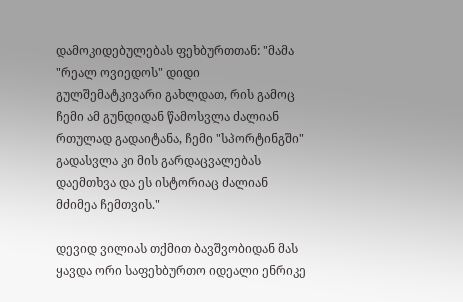დამოკიდებულებას ფეხბურთთან: "მამა "რეალ ოვიედოს" დიდი გულშემატკივარი გახლდათ, რის გამოც ჩემი ამ გუნდიდან წამოსვლა ძალიან რთულად გადაიტანა, ჩემი "სპორტინგში" გადასვლა კი მის გარდაცვალებას დაემთხვა და ეს ისტორიაც ძალიან მძიმეა ჩემთვის."

დევიდ ვილიას თქმით ბავშვობიდან მას ყავდა ორი საფეხბურთო იდეალი ენრიკე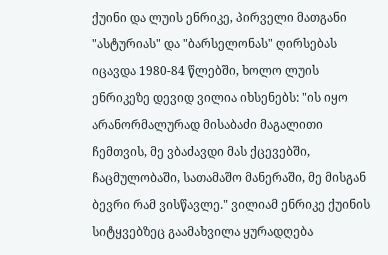ქუინი და ლუის ენრიკე, პირველი მათგანი "ასტურიას" და "ბარსელონას" ღირსებას იცავდა 1980-84 წლებში, ხოლო ლუის ენრიკეზე დევიდ ვილია იხსენებს: "ის იყო არანორმალურად მისაბაძი მაგალითი ჩემთვის, მე ვბაძავდი მას ქცევებში, ჩაცმულობაში, სათამაშო მანერაში, მე მისგან ბევრი რამ ვისწავლე." ვილიამ ენრიკე ქუინის სიტყვებზეც გაამახვილა ყურადღება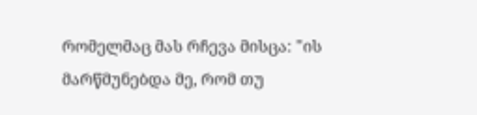რომელმაც მას რჩევა მისცა: "ის მარწმუნებდა მე, რომ თუ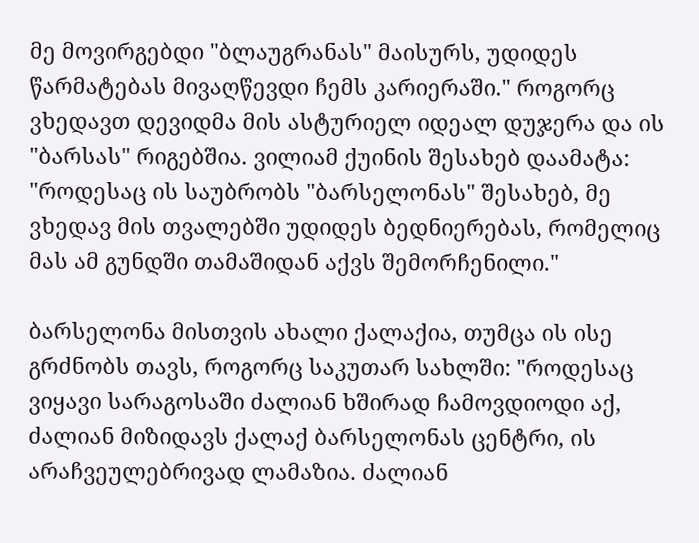მე მოვირგებდი "ბლაუგრანას" მაისურს, უდიდეს წარმატებას მივაღწევდი ჩემს კარიერაში." როგორც ვხედავთ დევიდმა მის ასტურიელ იდეალ დუჯერა და ის "ბარსას" რიგებშია. ვილიამ ქუინის შესახებ დაამატა: "როდესაც ის საუბრობს "ბარსელონას" შესახებ, მე ვხედავ მის თვალებში უდიდეს ბედნიერებას, რომელიც მას ამ გუნდში თამაშიდან აქვს შემორჩენილი."

ბარსელონა მისთვის ახალი ქალაქია, თუმცა ის ისე გრძნობს თავს, როგორც საკუთარ სახლში: "როდესაც ვიყავი სარაგოსაში ძალიან ხშირად ჩამოვდიოდი აქ, ძალიან მიზიდავს ქალაქ ბარსელონას ცენტრი, ის არაჩვეულებრივად ლამაზია. ძალიან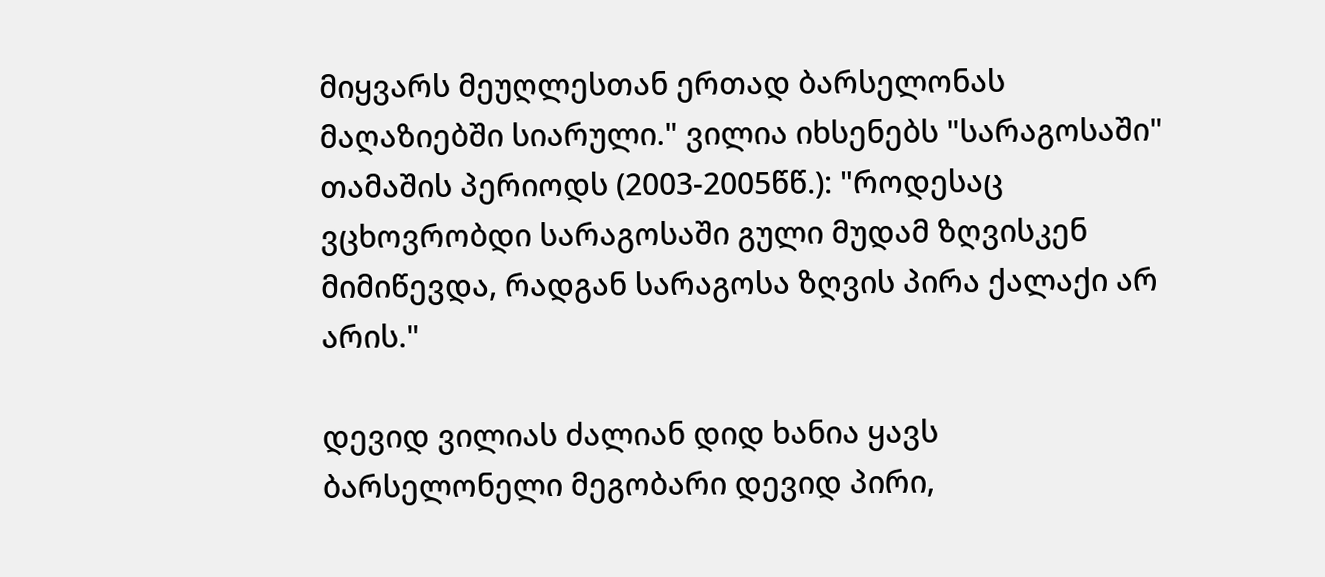მიყვარს მეუღლესთან ერთად ბარსელონას მაღაზიებში სიარული." ვილია იხსენებს "სარაგოსაში" თამაშის პერიოდს (2003-2005წწ.): "როდესაც ვცხოვრობდი სარაგოსაში გული მუდამ ზღვისკენ მიმიწევდა, რადგან სარაგოსა ზღვის პირა ქალაქი არ არის."

დევიდ ვილიას ძალიან დიდ ხანია ყავს ბარსელონელი მეგობარი დევიდ პირი,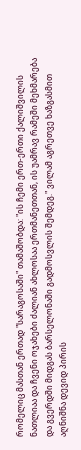რომელიც მასთან ერთად "სარაგოსაში" თამაშობდა: "ის ჩემი ერთ-ერთი ქალიშვილის ნათლიაა და ჩვენი ოჯახები ძალიან ახლოსაა ერთმანეთთან, ის უამრავ რამეში მეხმარება და გვერდში მიდგას ბარსელონაში გადმოსვლის შემდეგ." ვილამ აგრეთვე ხაზგასმით აღნიშნა დევიდ პირის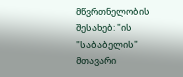მწვრთნელობის შესახებ: "ის "საბაბელის" მთავარი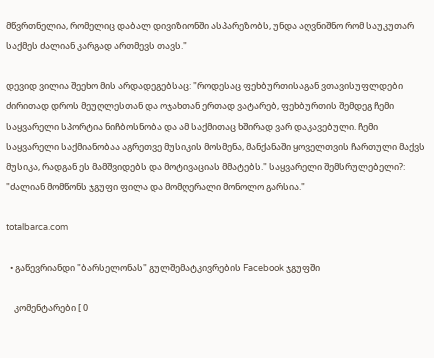მწვრთნელია, რომელიც დაბალ დივიზიონში ასპარეზობს, უნდა აღვნიშნო რომ საუკუთარ საქმეს ძალიან კარგად ართმევს თავს."

დევიდ ვილია შეეხო მის არდადეგებსაც: "როდესაც ფეხბურთისაგან ვთავისუფლდები ძირითად დროს მეუღლესთან და ოჯახთან ერთად ვატარებ, ფეხბურთის შემდეგ ჩემი საყვარელი სპორტია ნიჩბოსნობა და ამ საქმითაც ხშირად ვარ დაკავებული. ჩემი საყვარელი საქმიანობაა აგრეთვე მუსიკის მოსმენა, მანქანაში ყოველთვის ჩართული მაქვს მუსიკა, რადგან ეს მამშვიდებს და მოტივაციას მმატებს." საყვარელი შემსრულებელი?: "ძალიან მომწონს ჯგუფი ფილა და მომღერალი მონოლო გარსია."

totalbarca.com

  • გაწევრიანდი "ბარსელონას" გულშემატკივრების Facebook ჯგუფში

    კომენტარები [ 0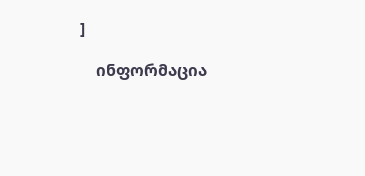]

    ინფორმაცია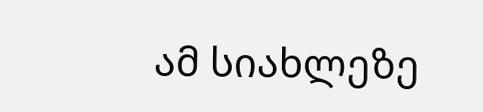ამ სიახლეზე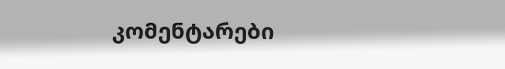კომენტარები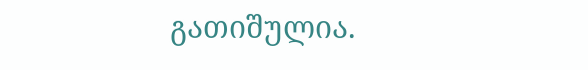გათიშულია.